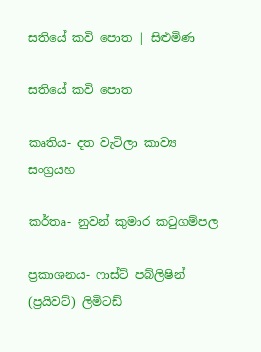සතියේ කවි පොත | සිළුමිණ

සතියේ කවි පොත

කෘතිය- දත වැටිලා කාව්‍ය සංග්‍රයහ

කර්තෘ- නුවන් කුමාර කටුගම්පල

ප්‍රකාශනය- ෆාස්ට් පබ්ලිෂින් (ප්‍රයිවට්) ලිමිටඩ්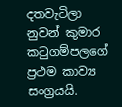දතවැටිලා නුවන් කුමාර කටුගම්පලගේ ප්‍රථම කාව්‍ය සංග්‍රයයි.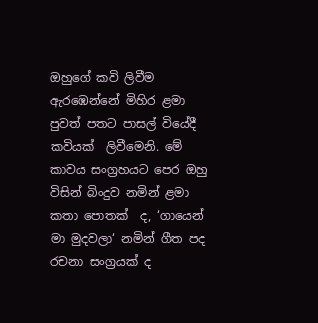ඔහුගේ කවි ලිවීම ඇරඹෙන්නේ මිහිර ළමා පුවත් පතට පාසල් වියේදී කවියක්  ලිවීමෙනි. මේ කාවය සංග්‍රහයට පෙර ඔහු විසින් බිංදුව නමින් ළමා කතා පොතක්  ද, ‘ගායෙන් මා මුදවලා‘ නමින් ගීත පද රචනා සංග්‍රයක් ද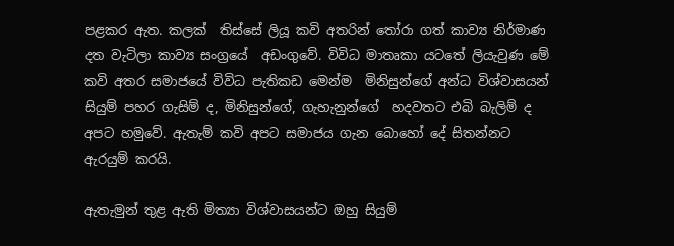පළකර ඇත. කලක්  තිස්සේ ලියූ කවි අතරින් තෝරා ගත් කාව්‍ය නිර්මාණ දත වැටිලා කාව්‍ය සංග්‍රයේ  අඩංගුවේ. විවිධ මාතෘකා යටතේ ලියැවුණ මේ කවි අතර සමාජයේ විවිධ පැතිකඩ මෙන්ම  මිනිසුන්ගේ අන්ධ විශ්වාසයන් සියුම් පහර ගැසිම් ද, මිනිසුන්ගේ, ගැහැනුන්ගේ  හදවතට එබි බැලිම් ද අපට හමුවේ. ඇතැම් කවි අපට සමාජය ගැන බොහෝ දේ සිතන්නට  ඇරයුම් කරයි.

ඇතැමුන් තුළ ඇති මිත්‍යා විශ්වාසයන්ට ඔහු සියුම්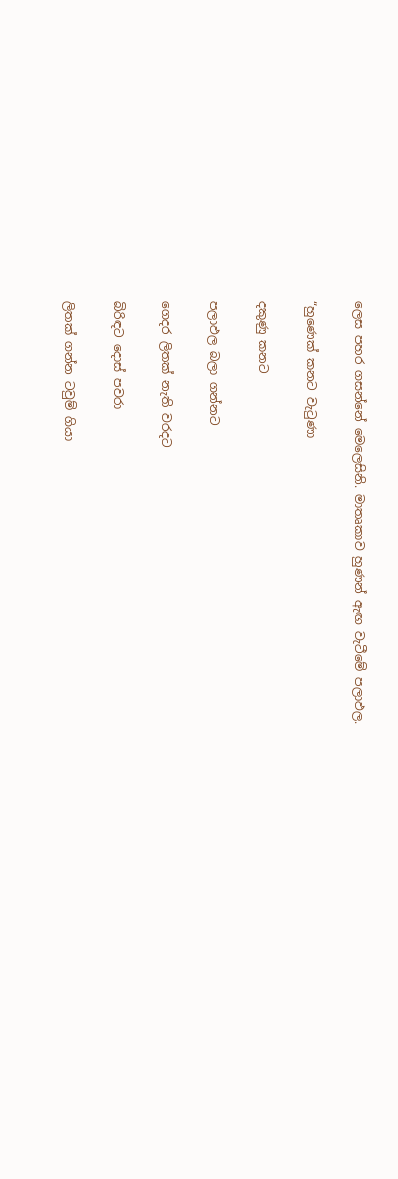ලෙස පහර ගසන්නේ මෙලෙසිනි. මාතෘකාව හුණන් ඇඟ වැටීමේ පලාඵල.

“හුණෙක් කනට වැටුණා

දකුණු කනට

පලාඵල බලා ගන්නට

ගෙදර ලිතක් නැති වරදට

බිරිඳට දොස් පවරා

ලිතක් ගන්න ටවුම් ගියා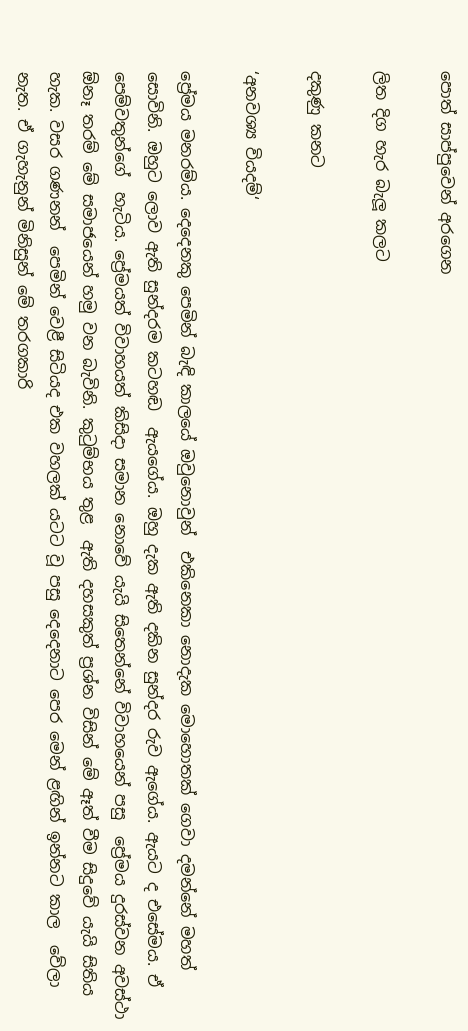පොත් සාප්පුවෙන් අරගෙන

ලිත දිග හැර බැලූ කලට

දකුණු කනට

‘අනවශ්‍ය වියදම්‘

ප්‍රේමය මනරම්ය. දෙදෙනකු පෙමින් බැඳි කාලයේ ඔවුනොවුන්  එකිනෙකා නොදැක මොහොතක් ගෙවා දමන්නේ මහත් සොවිනි. ඔහුට ලොව ඇති සුන්දරම කටහඬ  ඇයගේය. ඔහු දැක ඇති දකින සුන්දර රුව ඇගේය. ඇයට ද එසේමය. ඒ පෙම්වතුන්ගේ  හැටිය. ප්‍රේමයත් විවාහයත් කිසිදා සමාන නොවේ යැයි සිතෙන්නේ විවාහයෙන් පසු  ප්‍රේමය දුරස්වන අවස්ථා ඕනෑ තරම් මේ සමාජයෙන් හමු වන බැවිනි. කුටුම්භය තුළ  ඇති දහසකුත් ප්‍රශ්න විසින් මේ ඈත් වීම සිදුවේ යැයි සිතිය හැක. වසර ගණනන්  පෙමින් වෙළී සිටියද එක වහලක් යටට වූ පසු දෙදෙනාට පෙර මෙන් ළඟින් ඉන්නට කාල  වේලා නැත. ඒ ගැහැනුන් මිනිසුන් මේ තරගකාරි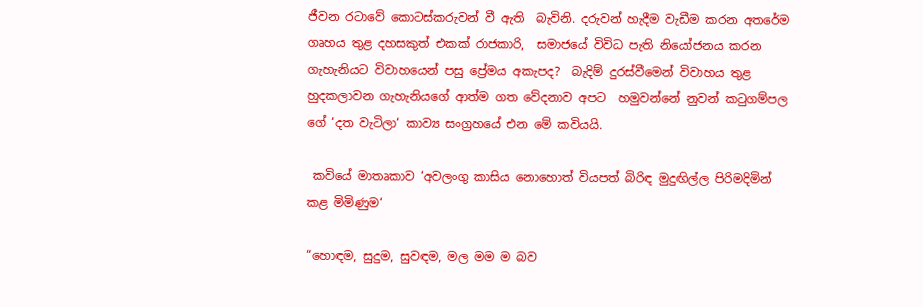ජීවන රටාවේ කොටස්කරුවන් වී ඇති  බැවිනි. දරුවන් හැදීම වැඩීම කරන අතරේම ගෘහය තුළ දහසකුත් එකක් රාජකාරි,  සමාජයේ විවිධ පැති නියෝජනය කරන ගැහැනියට විවාහයෙන් පසු ප්‍රේමය අකැපද?  බැදිම් දුරස්වීමෙන් විවාහය තුළ හුදකලාවන ගැහැනියගේ ආත්ම ගත වේදනාව අපට  හමුවන්නේ නුවන් කටුගම්පල ගේ ‘දත වැටිලා‘ කාව්‍ය සංග්‍රහයේ එන මේ කවියයි.

 කවියේ මාතෘකාව ‘අවලංගු කාසිය නොහොත් වියපත් බිරිඳ මුදුඟිල්ල පිරිමදිමින් කළ මිමිණුම‘

“හොඳම, සුදුම, සුවඳම, මල මම ම බව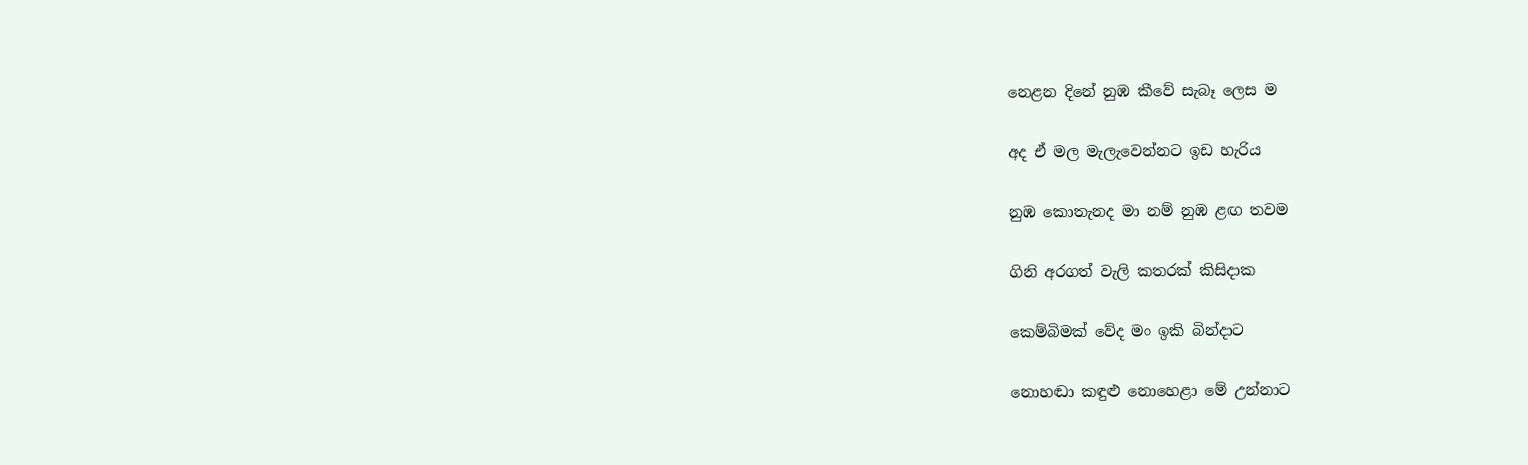නෙළන දිනේ නුඹ කීවේ සැබෑ ලෙස ම

අද ඒ මල මැලැවෙන්නට ඉඩ හැරිය

නුඹ කොතැනද මා නම් නුඹ ළඟ තවම

ගිනි අරගත් වැලි කතරක් කිසිදාක

කෙම්බිමක් වේද මං ඉකි බින්දාට

නොහඬා කඳුළු නොහෙළා මේ උන්නාට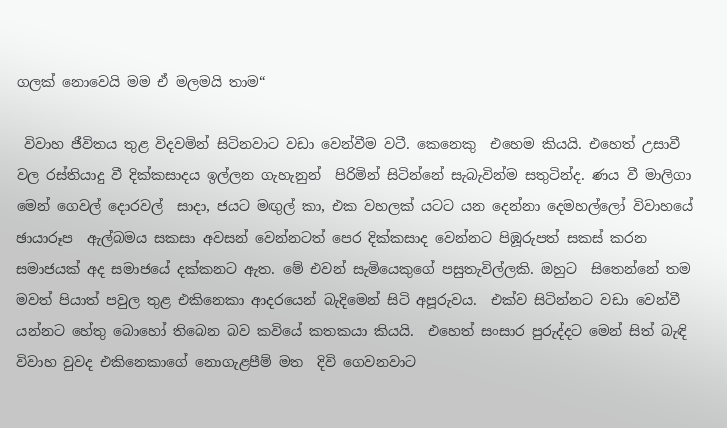ගලක් නොවෙයි මම ඒ මලමයි තාම“

 විවාහ ජීවිතය තුළ විදවමින් සිටිනවාට වඩා වෙන්වීම වටී. කෙනෙකු  එහෙම කියයි. එහෙත් උසාවී වල රස්තියාදු වී දික්කසාදය ඉල්ලන ගැහැනුන්  පිරිමින් සිටින්නේ සැබැවින්ම සතුටින්ද. ණය වී මාලිගා මෙන් ගෙවල් දොරවල්  සාදා, ජයට මඟුල් කා, එක වහලක් යටට යන දෙන්නා දෙමහල්ලෝ විවාහයේ ඡායාරූප  ඇල්බමය සකසා අවසන් වෙන්නටත් පෙර දික්කසාද වෙන්නට පිඹූරුපත් සකස් කරන  සමාජයක් අද සමාජයේ දක්කනට ඇත. මේ එවන් සැමියෙකුගේ පසුතැවිල්ලකි. ඔහුට  සිතෙන්නේ තම මවත් පියාත් පවුල තුළ එකිනෙකා ආදරයෙන් බැදිමෙන් සිටි අපූරුවය.  එක්ව සිටින්නට වඩා වෙන්වී යන්නට හේතු බොහෝ තිබෙන බව කවියේ කතකයා කියයි.  එහෙත් සංසාර පුරුද්දට මෙන් සිත් බැඳි විවාහ වුවද එකිනෙකාගේ නොගැළපීම් මත  දිවි ගෙවනවාට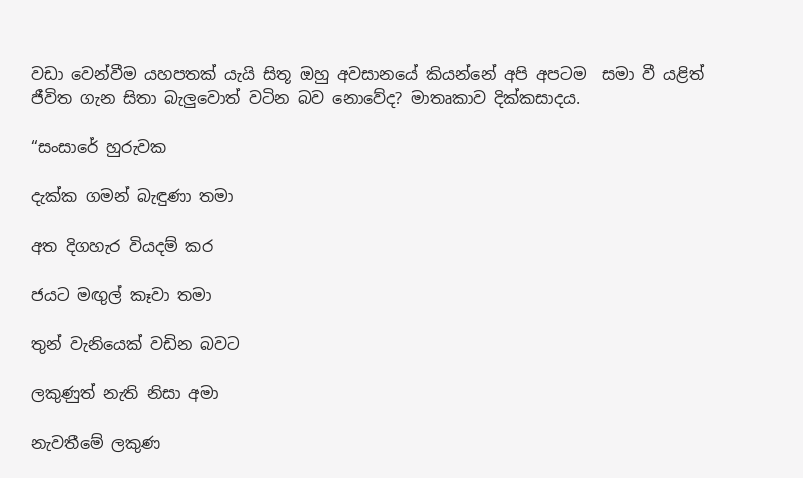වඩා වෙන්වීම යහපතක් යැයි සිතූ ඔහු අවසානයේ කියන්නේ අපි අපටම  සමා වී යළිත් ජීවිත ගැන සිතා බැලුවොත් වටින බව නොවේද? මාතෘකාව දික්කසාදය.

“සංසාරේ හුරුවක

දැක්ක ගමන් බැඳුණා තමා

අත දිගහැර වියදම් කර

ජයට මඟුල් කෑවා තමා

තුන් වැනියෙක් වඩින බවට

ලකුණුත් නැති නිසා අමා

නැවතීමේ ලකුණ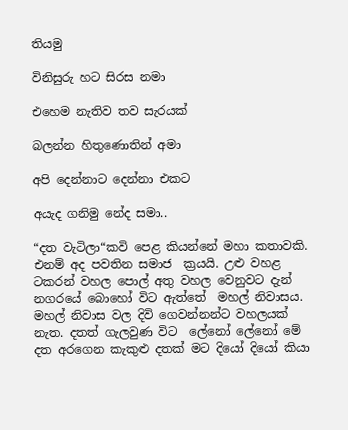තියමු

විනිසුරු හට සිරස නමා

එහෙම නැතිව තව සැරයක්

බලන්න හිතුණොතින් අමා

අපි දෙන්නාට දෙන්නා එකට

අයැද ගනිමු නේද සමා..

“දත වැටිලා“කවි පෙළ කියන්නේ මහා කතාවකි. එනම් අද පවතින සමාජ  ක්‍රයයි. උළු වහළ ටකරන් වහල පොල් අතු වහල වෙනුවට දැන් නගරයේ බොහෝ විට ඇත්තේ  මහල් නිවාසය. මහල් නිවාස වල දිවි ගෙවන්නන්ට වහලයක් නැත. දතත් ගැලවුණ විට  ලේනෝ ලේනෝ මේ දත අරගෙන කැකුළු දතක් මට දියෝ දියෝ කියා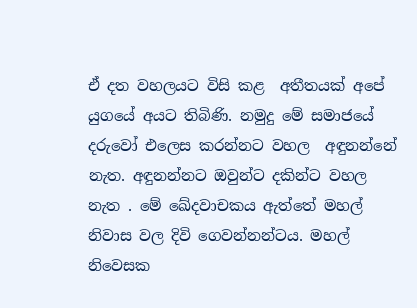ඒ දත වහලයට විසි කළ  අතීතයක් අපේ යුගයේ අයට තිබිණි. නමුදු මේ සමාජයේ දරුවෝ එලෙස කරන්නට වහල  අඳුනන්නේ නැත. අඳුනන්නට ඔවුන්ට දකින්ට වහල නැත . මේ ඛේදවාචකය ඇත්තේ මහල්  නිවාස වල දිවි ගෙවන්නන්ටය. මහල් නිවෙසක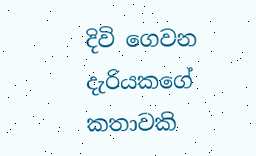දිවි ගෙවන දැරියකගේ කතාවකි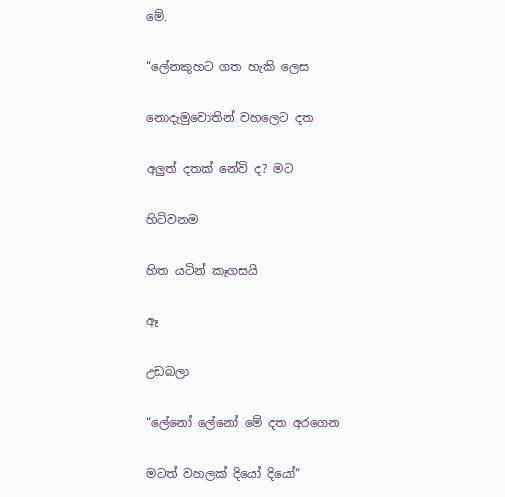මේ.

“ලේනකුහට ගත හැකි ලෙස

නොදැමුවොතින් වහලෙට දත

අලුත් දතක් නේවි ද? මට

හිටිවනම

හිත යටින් කෑගසයි

ඈ

උඩබලා

“ලේනෝ ලේනෝ මේ දත අරගෙන

මටත් වහලක් දියෝ දියෝ“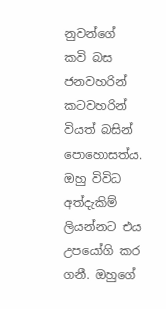නුවන්ගේ කවි බස ජනවහරින් කටවහරින් වියත් බසින් පොහොසත්ය. ඔහු විවිධ  අත්දැකිම් ලියන්නට එය උපයෝගි කර ගනී. ඔහුගේ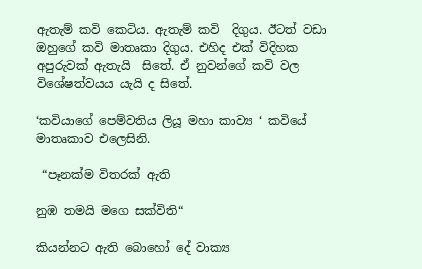ඇතැම් කවි කෙටිය. ඇතැම් කවි  දිගුය. ඊටත් වඩා ඔහුගේ කවි මාතෘකා දිගුය. එහිද එක් විදිහක අපුරුවක් ඇතැයි  සිතේ. ඒ නුවන්ගේ කවි වල විශේෂත්වයය යැයි ද සිතේ.

‘කවියාගේ පෙම්වතිය ලියූ මහා කාව්‍ය ‘ කවියේ මාතෘකාව එලෙසිනි.

 “පෑනක්ම විතරක් ඇති

නුඹ තමයි මගෙ සක්විති“

කියන්නට ඇති බොහෝ දේ වාක්‍ය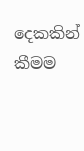දෙකකින් කීමම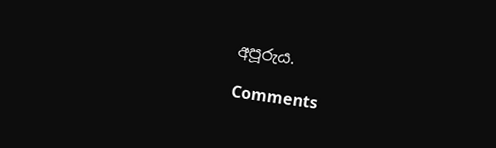අපූරුය.

Comments